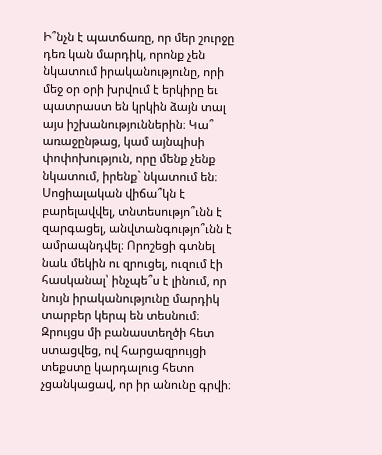Ի՞նչն է պատճառը, որ մեր շուրջը դեռ կան մարդիկ, որոնք չեն նկատում իրականությունը, որի մեջ օր օրի խրվում է երկիրը եւ պատրաստ են կրկին ձայն տալ այս իշխանություններին։ Կա՞ առաջընթաց, կամ այնպիսի փոփոխություն, որը մենք չենք նկատում, իրենք` նկատում են։ Սոցիալական վիճա՞կն է բարելավվել, տնտեսությո՞ւնն է զարգացել, անվտանգությո՞ւնն է ամրապնդվել։ Որոշեցի գտնել նաև մեկին ու զրուցել, ուզում էի հասկանալ՝ ինչպե՞ս է լինում, որ նույն իրականությունը մարդիկ տարբեր կերպ են տեսնում։
Զրույցս մի բանաստեղծի հետ ստացվեց, ով հարցազրույցի տեքստը կարդալուց հետո չցանկացավ, որ իր անունը գրվի։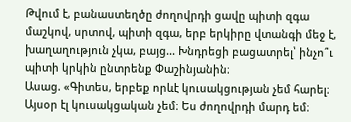Թվում է, բանաստեղծը ժողովրդի ցավը պիտի զգա մաշկով, սրտով, պիտի զգա, երբ երկիրը վտանգի մեջ է, խաղաղություն չկա, բայց... Խնդրեցի բացատրել՝ ինչո՞ւ պիտի կրկին ընտրենք Փաշինյանին։
Ասաց. «Գիտես, երբեք որևէ կուսակցության չեմ հարել։ Այսօր էլ կուսակցական չեմ։ Ես ժողովրդի մարդ եմ։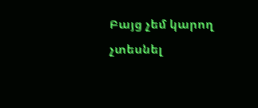Բայց չեմ կարող չտեսնել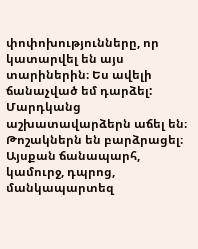փոփոխությունները, որ կատարվել են այս տարիներին։ Ես ավելի ճանաչված եմ դարձել: Մարդկանց աշխատավարձերն աճել են։ Թոշակներն են բարձրացել։ Այսքան ճանապարհ, կամուրջ, դպրոց, մանկապարտեզ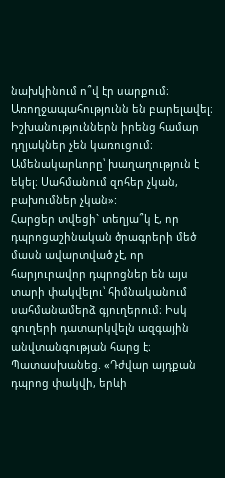նախկինում ո՞վ էր սարքում։ Առողջապահությունն են բարելավել։ Իշխանություններն իրենց համար դղյակներ չեն կառուցում։ Ամենակարևորը՝ խաղաղություն է եկել։ Սահմանում զոհեր չկան, բախումներ չկան»:
Հարցեր տվեցի` տեղյա՞կ է, որ դպրոցաշինական ծրագրերի մեծ մասն ավարտված չէ, որ հարյուրավոր դպրոցներ են այս տարի փակվելու՝ հիմնականում սահմանամերձ գյուղերում։ Իսկ գուղերի դատարկվելն ազգային անվտանգության հարց է։ Պատասխանեց. «Դժվար այդքան դպրոց փակվի, երևի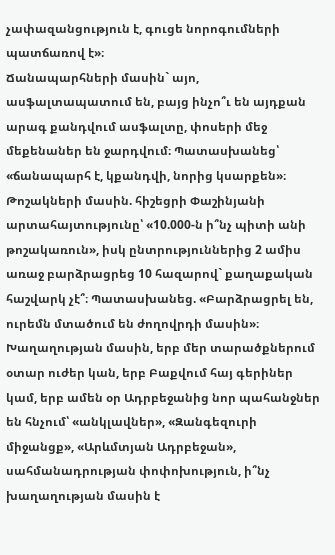չափազանցություն է, գուցե նորոգումների պատճառով է»։
Ճանապարհների մասին` այո, ասֆալտապատում են, բայց ինչո՞ւ են այդքան արագ քանդվում ասֆալտը, փոսերի մեջ մեքենաներ են ջարդվում։ Պատասխանեց՝ «ճանապարհ է, կքանդվի, նորից կսարքեն»։
Թոշակների մասին. հիշեցրի Փաշինյանի արտահայտությունը՝ «10.000-ն ի՞նչ պիտի անի թոշակառուն», իսկ ընտրություններից 2 ամիս առաջ բարձրացրեց 10 հազարով` քաղաքական հաշվարկ չէ՞։ Պատասխանեց. «Բարձրացրել են, ուրեմն մտածում են ժողովրդի մասին»։
Խաղաղության մասին, երբ մեր տարածքներում օտար ուժեր կան, երբ Բաքվում հայ գերիներ կամ, երբ ամեն օր Ադրբեջանից նոր պահանջներ են հնչում՝ «անկլավներ», «Զանգեզուրի միջանցք», «Արևմտյան Ադրբեջան», սահմանադրության փոփոխություն, ի՞նչ խաղաղության մասին է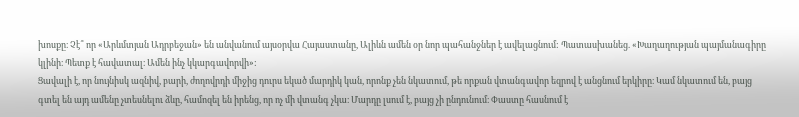խոսքը։ Չէ՞ որ «Արևմտյան Ադրբեջան» են անվանում այսօրվա Հայաստանը, Ալիևն ամեն օր նոր պահանջներ է ավելացնում: Պատասխանեց. «Խաղաղության պայմանագիրը կլինի։ Պետք է հավատալ։ Ամեն ինչ կկարգավորվի»:
Ցավալի է, որ նույնիսկ ազնիվ, բարի, ժողովրդի միջից դուրս եկած մարդիկ կան, որոնք չեն նկատում, թե որքան վտանգավոր եզրով է անցնում երկիրը։ Կամ նկատում են, բայց գտել են այդ ամենը չտեսնելու ձևը, համոզել են իրենց, որ ոչ մի վտանգ չկա։ Մարդը լսում է, բայց չի ընդունում։ Փաստը հասնում է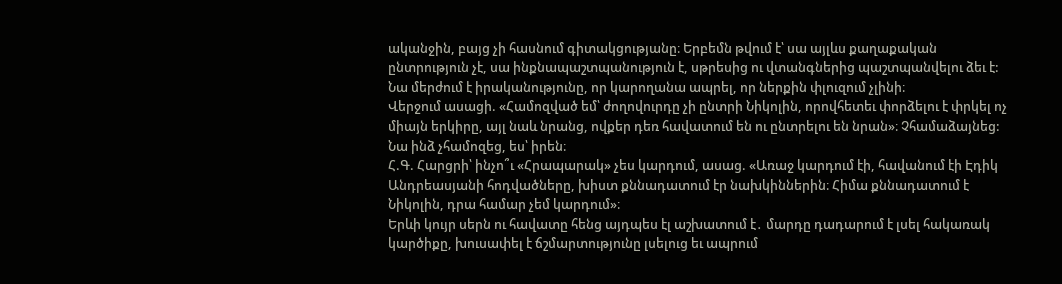ականջին, բայց չի հասնում գիտակցությանը։ Երբեմն թվում է՝ սա այլևս քաղաքական ընտրություն չէ, սա ինքնապաշտպանություն է, սթրեսից ու վտանգներից պաշտպանվելու ձեւ է: Նա մերժում է իրականությունը, որ կարողանա ապրել, որ ներքին փլուզում չլինի։
Վերջում ասացի. «Համոզված եմ՝ ժողովուրդը չի ընտրի Նիկոլին, որովհետեւ փորձելու է փրկել ոչ միայն երկիրը, այլ նաև նրանց, ովքեր դեռ հավատում են ու ընտրելու են նրան»։ Չհամաձայնեց: Նա ինձ չհամոզեց, ես՝ իրեն։
Հ.Գ. Հարցրի՝ ինչո՞ւ «Հրապարակ» չես կարդում, ասաց. «Առաջ կարդում էի, հավանում էի Էդիկ Անդրեասյանի հոդվածները, խիստ քննադատում էր նախկիններին։ Հիմա քննադատում է Նիկոլին, դրա համար չեմ կարդում»։
Երևի կույր սերն ու հավատը հենց այդպես էլ աշխատում է․ մարդը դադարում է լսել հակառակ կարծիքը, խուսափել է ճշմարտությունը լսելուց եւ ապրում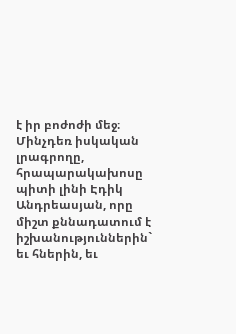է իր բոժոժի մեջ։ Մինչդեռ իսկական լրագրողը, հրապարակախոսը պիտի լինի Էդիկ Անդրեասյան, որը միշտ քննադատում է իշխանություններին` եւ հներին, եւ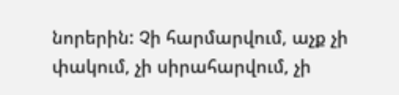նորերին: Չի հարմարվում, աչք չի փակում, չի սիրահարվում, չի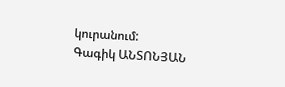կուրանում:
Գագիկ ԱՆՏՈՆՅԱՆ